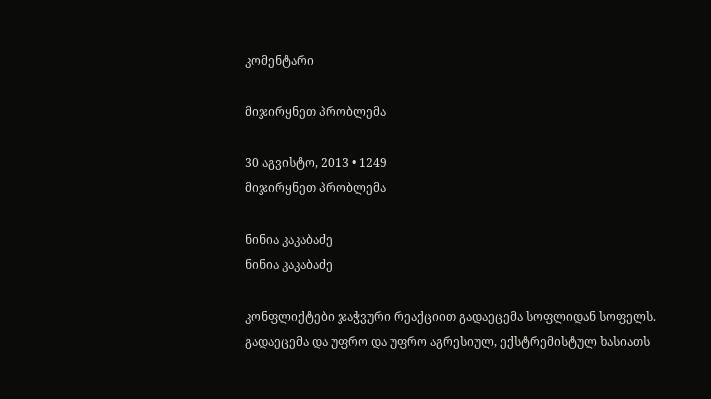კომენტარი

მიჯირყნეთ პრობლემა

30 აგვისტო, 2013 • 1249
მიჯირყნეთ პრობლემა

ნინია კაკაბაძე
ნინია კაკაბაძე

კონფლიქტები ჯაჭვური რეაქციით გადაეცემა სოფლიდან სოფელს. გადაეცემა და უფრო და უფრო აგრესიულ, ექსტრემისტულ ხასიათს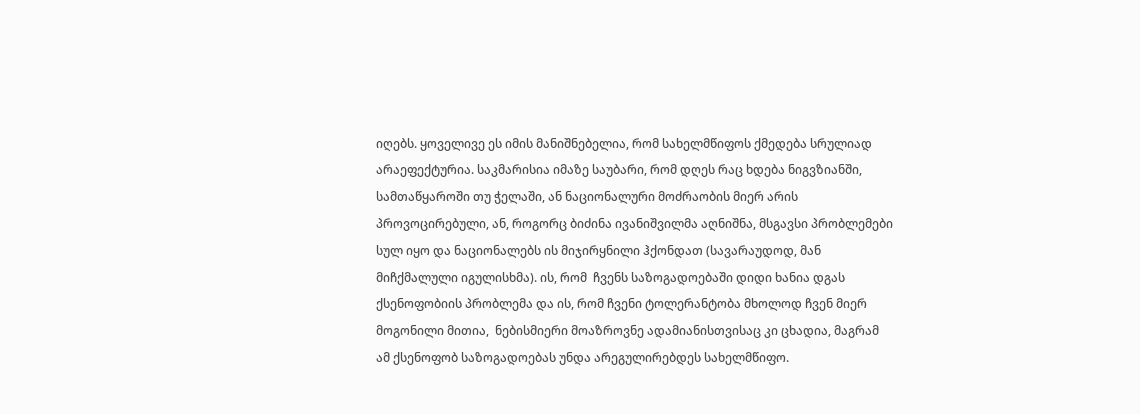იღებს. ყოველივე ეს იმის მანიშნებელია, რომ სახელმწიფოს ქმედება სრულიად არაეფექტურია. საკმარისია იმაზე საუბარი, რომ დღეს რაც ხდება ნიგვზიანში, სამთაწყაროში თუ ჭელაში, ან ნაციონალური მოძრაობის მიერ არის პროვოცირებული, ან, როგორც ბიძინა ივანიშვილმა აღნიშნა, მსგავსი პრობლემები სულ იყო და ნაციონალებს ის მიჯირყნილი ჰქონდათ (სავარაუდოდ, მან მიჩქმალული იგულისხმა). ის, რომ  ჩვენს საზოგადოებაში დიდი ხანია დგას ქსენოფობიის პრობლემა და ის, რომ ჩვენი ტოლერანტობა მხოლოდ ჩვენ მიერ მოგონილი მითია,  ნებისმიერი მოაზროვნე ადამიანისთვისაც კი ცხადია, მაგრამ ამ ქსენოფობ საზოგადოებას უნდა არეგულირებდეს სახელმწიფო.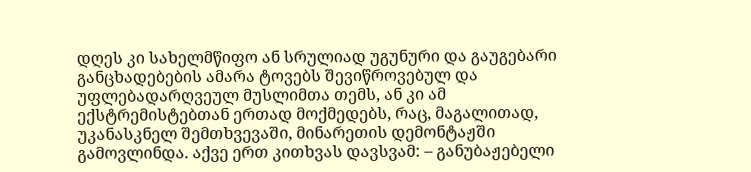დღეს კი სახელმწიფო ან სრულიად უგუნური და გაუგებარი განცხადებების ამარა ტოვებს შევიწროვებულ და უფლებადარღვეულ მუსლიმთა თემს, ან კი ამ ექსტრემისტებთან ერთად მოქმედებს, რაც, მაგალითად, უკანასკნელ შემთხვევაში, მინარეთის დემონტაჟში გამოვლინდა. აქვე ერთ კითხვას დავსვამ: – განუბაჟებელი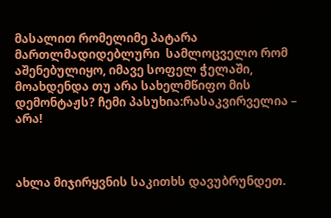მასალით რომელიმე პატარა მართლმადიდებლური  სამლოცველო რომ აშენებულიყო, იმავე სოფელ ჭელაში, მოახდენდა თუ არა სახელმწიფო მის დემონტაჟს? ჩემი პასუხია:რასაკვირველია – არა!



ახლა მიჯირყვნის საკითხს დავუბრუნდეთ.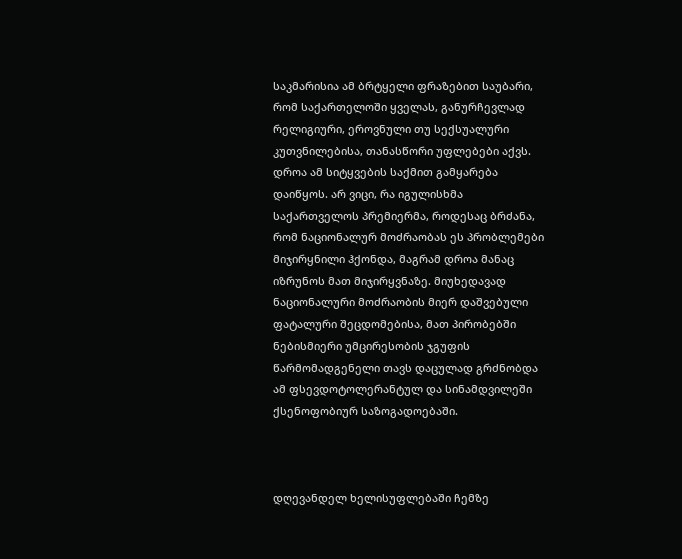საკმარისია ამ ბრტყელი ფრაზებით საუბარი, რომ საქართელოში ყველას, განურჩევლად რელიგიური, ეროვნული თუ სექსუალური კუთვნილებისა, თანასწორი უფლებები აქვს. დროა ამ სიტყვების საქმით გამყარება დაიწყოს. არ ვიცი, რა იგულისხმა საქართველოს პრემიერმა, როდესაც ბრძანა, რომ ნაციონალურ მოძრაობას ეს პრობლემები მიჯირყნილი ჰქონდა, მაგრამ დროა მანაც იზრუნოს მათ მიჯირყვნაზე. მიუხედავად ნაციონალური მოძრაობის მიერ დაშვებული ფატალური შეცდომებისა, მათ პირობებში ნებისმიერი უმცირესობის ჯგუფის წარმომადგენელი თავს დაცულად გრძნობდა ამ ფსევდოტოლერანტულ და სინამდვილეში ქსენოფობიურ საზოგადოებაში.



დღევანდელ ხელისუფლებაში ჩემზე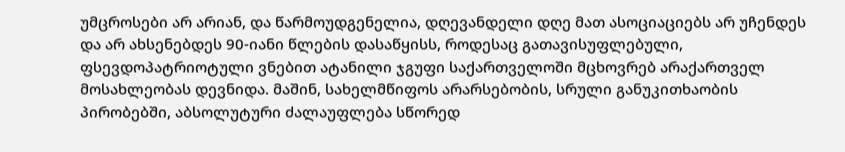უმცროსები არ არიან, და წარმოუდგენელია, დღევანდელი დღე მათ ასოციაციებს არ უჩენდეს და არ ახსენებდეს 90-იანი წლების დასაწყისს, როდესაც გათავისუფლებული, ფსევდოპატრიოტული ვნებით ატანილი ჯგუფი საქართველოში მცხოვრებ არაქართველ მოსახლეობას დევნიდა. მაშინ, სახელმწიფოს არარსებობის, სრული განუკითხაობის პირობებში, აბსოლუტური ძალაუფლება სწორედ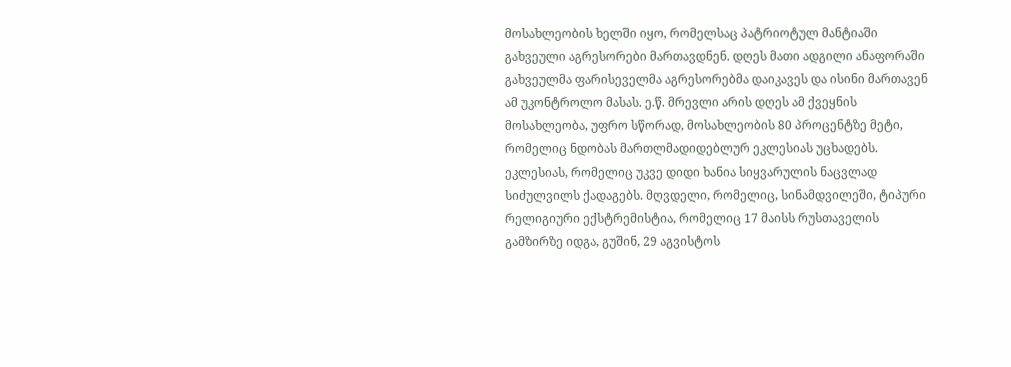მოსახლეობის ხელში იყო, რომელსაც პატრიოტულ მანტიაში გახვეული აგრესორები მართავდნენ. დღეს მათი ადგილი ანაფორაში გახვეულმა ფარისეველმა აგრესორებმა დაიკავეს და ისინი მართავენ ამ უკონტროლო მასას. ე.წ. მრევლი არის დღეს ამ ქვეყნის მოსახლეობა, უფრო სწორად, მოსახლეობის 80 პროცენტზე მეტი, რომელიც ნდობას მართლმადიდებლურ ეკლესიას უცხადებს. ეკლესიას, რომელიც უკვე დიდი ხანია სიყვარულის ნაცვლად სიძულვილს ქადაგებს. მღვდელი, რომელიც, სინამდვილეში, ტიპური რელიგიური ექსტრემისტია, რომელიც 17 მაისს რუსთაველის გამზირზე იდგა, გუშინ, 29 აგვისტოს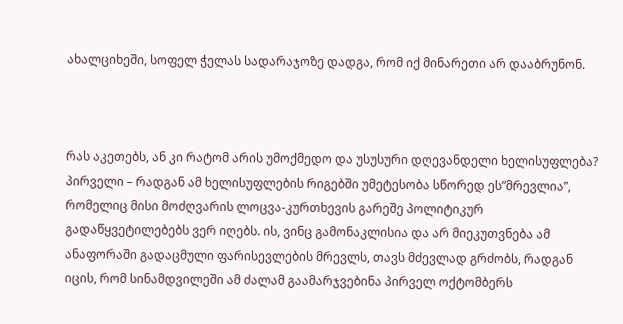ახალციხეში, სოფელ ჭელას სადარაჯოზე დადგა, რომ იქ მინარეთი არ დააბრუნონ.



რას აკეთებს, ან კი რატომ არის უმოქმედო და უსუსური დღევანდელი ხელისუფლება? პირველი – რადგან ამ ხელისუფლების რიგებში უმეტესობა სწორედ ეს”მრევლია”, რომელიც მისი მოძღვარის ლოცვა-კურთხევის გარეშე პოლიტიკურ გადაწყვეტილებებს ვერ იღებს. ის, ვინც გამონაკლისია და არ მიეკუთვნება ამ ანაფორაში გადაცმული ფარისევლების მრევლს, თავს მძევლად გრძობს, რადგან იცის, რომ სინამდვილეში ამ ძალამ გაამარჯვებინა პირველ ოქტომბერს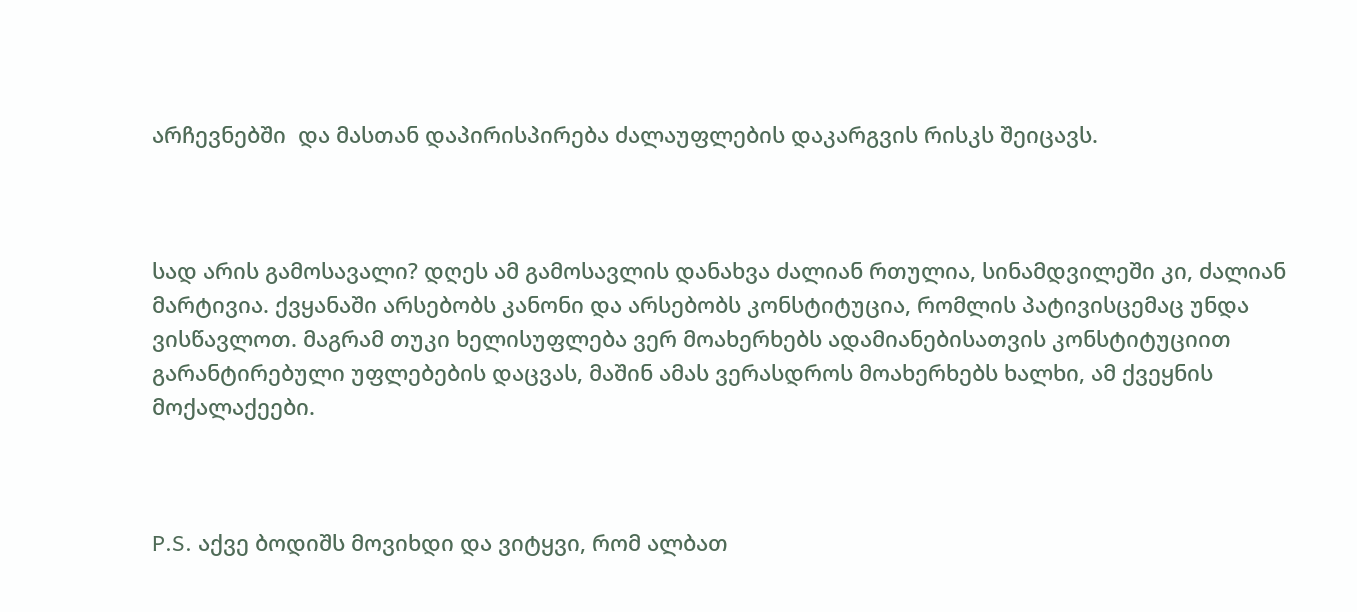არჩევნებში  და მასთან დაპირისპირება ძალაუფლების დაკარგვის რისკს შეიცავს.



სად არის გამოსავალი? დღეს ამ გამოსავლის დანახვა ძალიან რთულია, სინამდვილეში კი, ძალიან მარტივია. ქვყანაში არსებობს კანონი და არსებობს კონსტიტუცია, რომლის პატივისცემაც უნდა ვისწავლოთ. მაგრამ თუკი ხელისუფლება ვერ მოახერხებს ადამიანებისათვის კონსტიტუციით გარანტირებული უფლებების დაცვას, მაშინ ამას ვერასდროს მოახერხებს ხალხი, ამ ქვეყნის მოქალაქეები.



P.S. აქვე ბოდიშს მოვიხდი და ვიტყვი, რომ ალბათ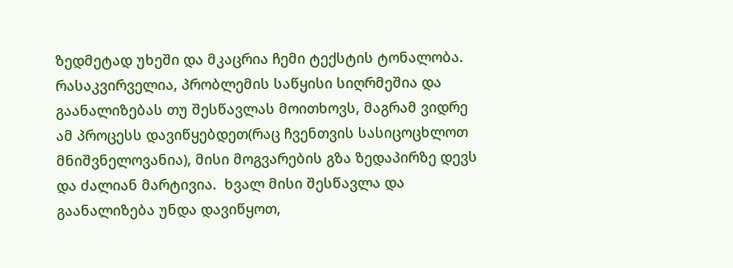ზედმეტად უხეში და მკაცრია ჩემი ტექსტის ტონალობა. რასაკვირველია, პრობლემის საწყისი სიღრმეშია და გაანალიზებას თუ შესწავლას მოითხოვს, მაგრამ ვიდრე ამ პროცესს დავიწყებდეთ(რაც ჩვენთვის სასიცოცხლოთ მნიშვნელოვანია), მისი მოგვარების გზა ზედაპირზე დევს და ძალიან მარტივია.  ხვალ მისი შესწავლა და გაანალიზება უნდა დავიწყოთ,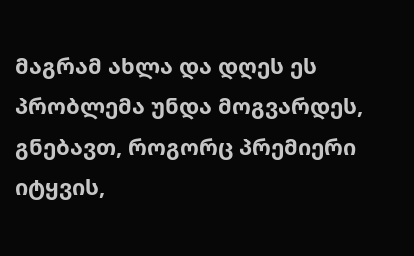მაგრამ ახლა და დღეს ეს პრობლემა უნდა მოგვარდეს, გნებავთ, როგორც პრემიერი იტყვის,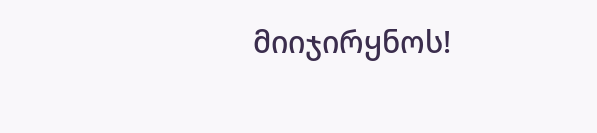მიიჯირყნოს!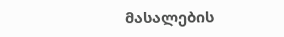მასალების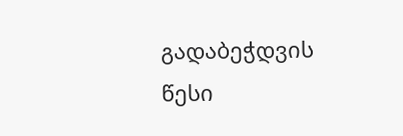გადაბეჭდვის წესი